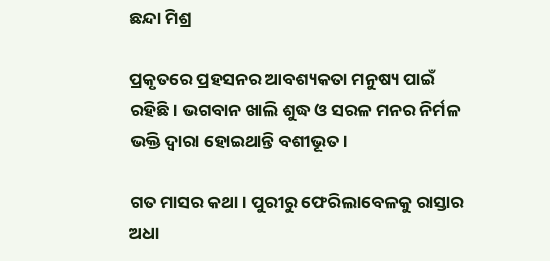ଛନ୍ଦା ମିଶ୍ର

ପ୍ରକୃତରେ ପ୍ରହସନର ଆବଶ୍ୟକତା ମନୁଷ୍ୟ ପାଇଁ ରହିଛି। ଭଗବାନ ଖାଲି ଶୁଦ୍ଧ ଓ ସରଳ ମନର ନିର୍ମଳ ଭକ୍ତି ଦ୍ୱାରା ହୋଇଥାନ୍ତି ବଶୀଭୂତ।

ଗତ ମାସର କଥା। ପୁରୀରୁ ଫେରିଲାବେଳକୁ ରାସ୍ତାର ଅଧା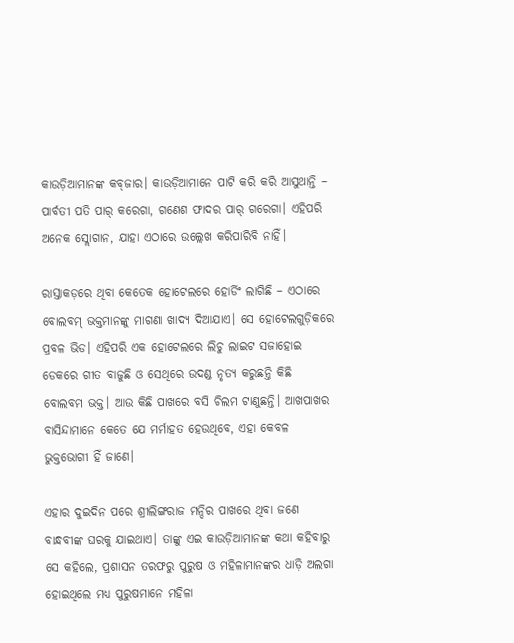କାଉଡ଼ିଆମାନଙ୍କ କବ୍‌ଜାର। କାଉଡ଼ିଆମାନେ ପାଟି କରି କରି ଆସୁଥାନ୍ତି – ପାର୍ବତୀ ପତି ପାର୍ କରେଗା, ଗଣେଶ ଫାଦର ପାର୍ ଗରେଗା। ଏହିପରି ଅନେକ ସ୍ଲୋଗାନ, ଯାହା ଏଠାରେ ଉଲ୍ଲେଖ କରିପାରିବି ନାହିଁ।

ରାସ୍ତାକଡ଼ରେ ଥିବା କେତେକ ହୋଟେଲରେ ହୋର୍ଡିଂ ଲାଗିଛି – ଏଠାରେ ବୋଲବମ୍ ଭକ୍ତମାନଙ୍କୁ ମାଗଣା ଖାଦ୍ୟ ଦିଆଯାଏ। ସେ ହୋଟେଲଗୁଡ଼ିକରେ ପ୍ରବଳ ଭିଡ। ଏହିପରି ଏକ ହୋଟେଲରେ ଲିଚୁ ଲାଇଟ ସଜାହୋଇ ଡେକରେ ଗୀତ ବାଜୁଛି ଓ ସେଥିରେ ଉଦଣ୍ଡ ନୃତ୍ୟ କରୁଛନ୍ତି କିଛି ବୋଲବମ ଭକ୍ତ। ଆଉ କିଛି ପାଖରେ ବସି ଚିଲମ ଟାଣୁଛନ୍ତି। ଆଖପାଖର ବାସିନ୍ଦାମାନେ କେତେ ଯେ ମର୍ମାହତ ହେଉଥିବେ, ଏହା କେବଳ ଭୁକ୍ତଭୋଗୀ ହିଁ ଜାଣେ।

ଏହାର ଦୁଇଦିନ ପରେ ଶ୍ରୀଲିଙ୍ଗରାଜ ମନ୍ଦିର ପାଖରେ ଥିବା ଜଣେ ବାନ୍ଧବୀଙ୍କ ଘରକୁ ଯାଇଥାଏ। ତାଙ୍କୁ ଏଇ କାଉଡ଼ିଆମାନଙ୍କ କଥା କହିବାରୁ ସେ କହିଲେ, ପ୍ରଶାସନ ତରଫରୁ ପୁରୁଷ ଓ ମହିଳାମାନଙ୍କର ଧାଡ଼ି ଅଲଗା ହୋଇଥିଲେ ମଧ୍ୟ ପୁରୁଷମାନେ ମହିଳା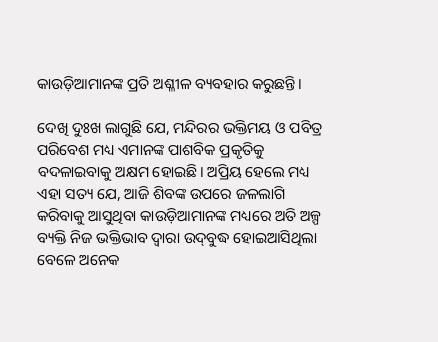କାଉଡ଼ିଆମାନଙ୍କ ପ୍ରତି ଅଶ୍ଳୀଳ ବ୍ୟବହାର କରୁଛନ୍ତି।

ଦେଖି ଦୁଃଖ ଲାଗୁଛି ଯେ, ମନ୍ଦିରର ଭକ୍ତିମୟ ଓ ପବିତ୍ର ପରିବେଶ ମଧ୍ୟ ଏମାନଙ୍କ ପାଶବିକ ପ୍ରକୃତିକୁ ବଦଳାଇବାକୁ ଅକ୍ଷମ ହୋଇଛି। ଅପ୍ରିୟ ହେଲେ ମଧ୍ୟ ଏହା ସତ୍ୟ ଯେ, ଆଜି ଶିବଙ୍କ ଉପରେ ଜଳଲାଗି କରିବାକୁ ଆସୁଥିବା କାଉଡ଼ିଆମାନଙ୍କ ମଧ୍ୟରେ ଅତି ଅଳ୍ପ ବ୍ୟକ୍ତି ନିଜ ଭକ୍ତିଭାବ ଦ୍ୱାରା ଉଦ୍‌ବୁଦ୍ଧ ହୋଇଆସିଥିଲା ବେଳେ ଅନେକ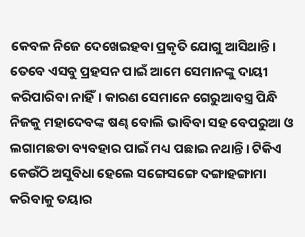କେବଳ ନିଜେ ଦେଖେଇହବା ପ୍ରକୃତି ଯୋଗୁ ଆସିଥାନ୍ତି। ତେବେ ଏସବୁ ପ୍ରହସନ ପାଇଁ ଆମେ ସେମାନଙ୍କୁ ଦାୟୀ କରିପାରିବା ନାହିଁ। କାରଣ ସେମାନେ ଗେରୁଆବସ୍ତ୍ର ପିନ୍ଧି ନିଜକୁ ମହାଦେବଙ୍କ ଷଣ୍ଢ ବୋଲି ଭାବିବା ସହ ବେପରୁଆ ଓ ଲଗାମଛଡା ବ୍ୟବହାର ପାଇଁ ମଧ୍ୟ ପଛାଇ ନଥାନ୍ତି। ଟିକିଏ କେଉଁଠି ଅସୁବିଧା ହେଲେ ସଙ୍ଗେସଙ୍ଗେ ଦଙ୍ଗାହଙ୍ଗାମା କରିବାକୁ ତୟାର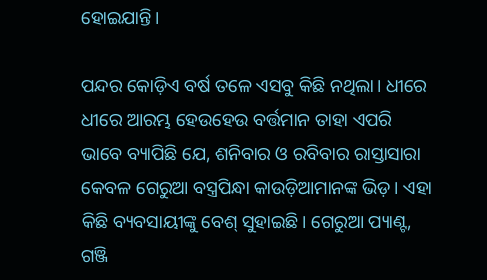ହୋଇଯାନ୍ତି।

ପନ୍ଦର କୋଡ଼ିଏ ବର୍ଷ ତଳେ ଏସବୁ କିଛି ନଥିଲା। ଧୀରେ ଧୀରେ ଆରମ୍ଭ ହେଉହେଉ ବର୍ତ୍ତମାନ ତାହା ଏପରି ଭାବେ ବ୍ୟାପିଛି ଯେ, ଶନିବାର ଓ ରବିବାର ରାସ୍ତାସାରା କେବଳ ଗେରୁଆ ବସ୍ତ୍ରପିନ୍ଧା କାଉଡ଼ିଆମାନଙ୍କ ଭିଡ଼। ଏହା କିଛି ବ୍ୟବସାୟୀଙ୍କୁ ବେଶ୍ ସୁହାଇଛି। ଗେରୁଆ ପ୍ୟାଣ୍ଟ, ଗଞ୍ଜି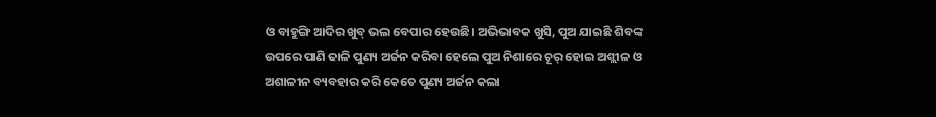ଓ ବାହୁଙ୍ଗି ଆଦିର ଖୁବ୍ ଭଲ ବେପାର ହେଉଛି। ଅଭିଭାବକ ଖୁସି, ପୁଅ ଯାଇଛି ଶିବଙ୍କ ଉପରେ ପାଣି ଢାଳି ପୁଣ୍ୟ ଅର୍ଜନ କରିବା ହେଲେ ପୁଅ ନିଶାରେ ଚୂର୍ ହୋଇ ଅଶ୍ଲୀଳ ଓ ଅଶାଳୀନ ବ୍ୟବହାର କରି କେତେ ପୁଣ୍ୟ ଅର୍ଜନ କଲା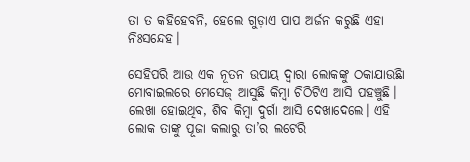ତା ତ କହିହେବନି, ହେଲେ ଗୁଡ଼ାଏ ପାପ ଅର୍ଜନ କରୁଛି ଏହା ନିଃସନ୍ଦେହ।

ସେହିପରି ଆଉ ଏକ ନୂତନ ଉପାୟ ଦ୍ୱାରା ଲୋକଙ୍କୁ ଠକାଯାଉଛିା ମୋବାଇଲରେ ମେସେଜ୍ ଆସୁଛି କିମ୍ବା ଚିଠିଟିଏ ଆସି ପହଞ୍ଚୁଛି। ଲେଖା ହୋଇଥିବ, ଶିବ କିମ୍ବା ଦୁର୍ଗା ଆସି ଦେଖାଦେଲେ। ଏହି ଲୋକ ତାଙ୍କୁ ପୂଜା କଲାରୁ ତା’ର ଲଟେରି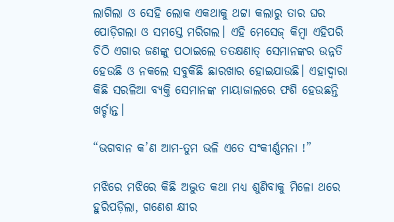ଲାଗିଲା ଓ ସେହି ଲୋକ ଏକଥାକୁ ଥଟ୍ଟା କଲାରୁ ତାର ଘର ପୋଡ଼ିଗଲା ଓ ସମସ୍ତେ ମରିଗଲ। ଏହି ମେସେଜ୍ କିମ୍ବା ଏହିପରି ଚିଠି ଏଗାର ଜଣଙ୍କୁ ପଠାଇଲେ ତତକ୍ଷଣାତ୍ ସେମାନଙ୍କର ଉନ୍ନତି ହେଉଛି ଓ ନକଲେ ସବୁକିଛି ଛାରଖାର ହୋଇଯାଉଛି। ଏହାଦ୍ୱାରା କିଛି ସରଳିଆ ବ୍ୟକ୍ତି ସେମାନଙ୍କ ମାୟାଜାଲରେ ଫଶି ହେଉଛନ୍ତି ଖର୍ଚ୍ଚାନ୍ତ।

“ଭଗବାନ କ’ଣ ଆମ-ତୁମ ଭଳି ଏତେ ସଂକୀର୍ଣ୍ଣମନା !”

ମଝିରେ ମଝିରେ କିଛି ଅଦ୍ଭୁତ କଥା ମଧ୍ୟ ଶୁଣିବାକୁ ମିଳୋ ଥରେ ହୁରିପଡ଼ିଲା, ଗଣେଶ କ୍ଷୀର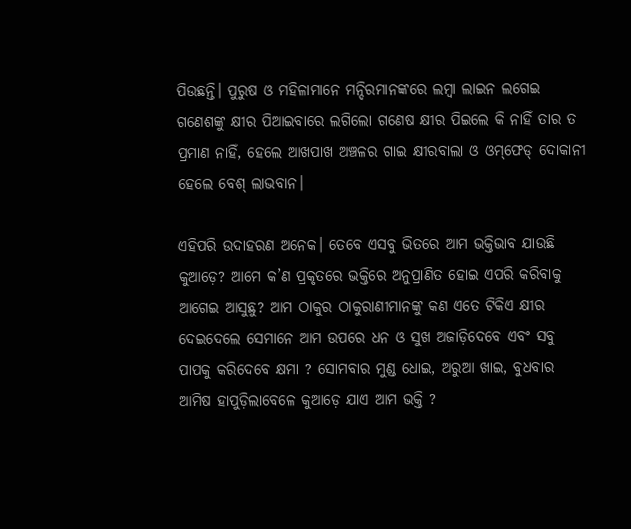ପିଉଛନ୍ତି। ପୁରୁଷ ଓ ମହିଳାମାନେ ମନ୍ଦିରମାନଙ୍କରେ ଲମ୍ବା ଲାଇନ ଲଗେଇ ଗଣେଶଙ୍କୁ କ୍ଷୀର ପିଆଇବାରେ ଲଗିଲୋ ଗଣେଷ କ୍ଷୀର ପିଇଲେ କି ନାହିଁ ତାର ତ ପ୍ରମାଣ ନାହିଁ, ହେଲେ ଆଖପାଖ ଅଞ୍ଚଳର ଗାଇ କ୍ଷୀରବାଲା ଓ ଓମ୍‌ଫେଡ୍ ଦୋକାନୀ ହେଲେ ବେଶ୍ ଲାଭବାନ।

ଏହିପରି ଉଦାହରଣ ଅନେକ। ତେବେ ଏସବୁ ଭିତରେ ଆମ ଭକ୍ତିଭାବ ଯାଉଛି କୁଆଡ଼େ? ଆମେ କ’ଣ ପ୍ରକୃତରେ ଭକ୍ତିରେ ଅନୁପ୍ରାଣିତ ହୋଇ ଏପରି କରିବାକୁ ଆଗେଇ ଆସୁଛୁ? ଆମ ଠାକୁର ଠାକୁରାଣୀମାନଙ୍କୁ କଣ ଏତେ ଟିକିଏ କ୍ଷୀର ଦେଇଦେଲେ ସେମାନେ ଆମ ଉପରେ ଧନ ଓ ସୁଖ ଅଜାଡ଼ିଦେବେ ଏବଂ ସବୁ ପାପକୁ କରିଦେବେ କ୍ଷମା ? ସୋମବାର ମୁଣ୍ଡ ଧୋଇ, ଅରୁଆ ଖାଇ, ବୁଧବାର ଆମିଷ ହାପୁଡ଼ିଲାବେଳେ କୁଆଡ଼େ ଯାଏ ଆମ ଭକ୍ତି ?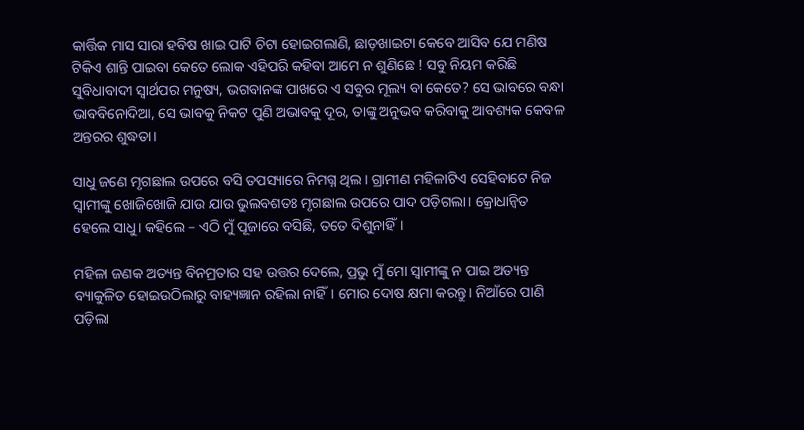କାର୍ତ୍ତିକ ମାସ ସାରା ହବିଷ ଖାଇ ପାଟି ଚିଟା ହୋଇଗଲାଣି, ଛାଡ଼ଖାଇଟା କେବେ ଆସିବ ଯେ ମଣିଷ ଟିକିଏ ଶାନ୍ତି ପାଇବା କେତେ ଲୋକ ଏହିପରି କହିବା ଆମେ ନ ଶୁଣିଛେ ! ସବୁ ନିୟମ କରିଛି ସୁବିଧାବାଦୀ ସ୍ୱାର୍ଥପର ମନୁଷ୍ୟ, ଭଗବାନଙ୍କ ପାଖରେ ଏ ସବୁର ମୂଲ୍ୟ ବା କେତେ? ସେ ଭାବରେ ବନ୍ଧା ଭାବବିନୋଦିଆ, ସେ ଭାବକୁ ନିକଟ ପୁଣି ଅଭାବକୁ ଦୂର, ତାଙ୍କୁ ଅନୁଭବ କରିବାକୁ ଆବଶ୍ୟକ କେବଳ ଅନ୍ତରର ଶୁଦ୍ଧତା।

ସାଧୁ ଜଣେ ମୃଗଛାଲ ଉପରେ ବସି ତପସ୍ୟାରେ ନିମଗ୍ନ ଥିଲ। ଗ୍ରାମୀଣ ମହିଳାଟିଏ ସେହିବାଟେ ନିଜ ସ୍ୱାମୀଙ୍କୁ ଖୋଜିଖୋଜି ଯାଉ ଯାଉ ଭୁଲବଶତଃ ମୃଗଛାଲ ଉପରେ ପାଦ ପଡ଼ିଗଲା। କ୍ରୋଧାନ୍ୱିତ ହେଲେ ସାଧୁ। କହିଲେ – ଏଠି ମୁଁ ପୂଜାରେ ବସିଛି, ତତେ ଦିଶୁନାହିଁ।

ମହିଳା ଜଣକ ଅତ୍ୟନ୍ତ ବିନମ୍ରତାର ସହ ଉତ୍ତର ଦେଲେ, ପ୍ରଭୁ ମୁଁ ମୋ ସ୍ୱାମୀଙ୍କୁ ନ ପାଇ ଅତ୍ୟନ୍ତ ବ୍ୟାକୁଳିତ ହୋଇଉଠିଲାରୁ ବାହ୍ୟଜ୍ଞାନ ରହିଲା ନାହିଁ। ମୋର ଦୋଷ କ୍ଷମା କରନ୍ତୁ। ନିଆଁରେ ପାଣି ପଡ଼ିଲା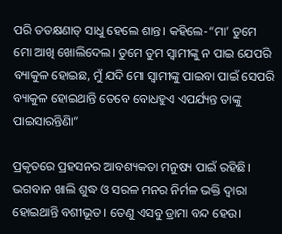ପରି ତତକ୍ଷଣାତ୍ ସାଧୁ ହେଲେ ଶାନ୍ତ। କହିଲେ-“ମା’ ତୁମେ ମୋ ଆଖି ଖୋଲିଦେଲ। ତୁମେ ତୁମ ସ୍ୱାମୀଙ୍କୁ ନ ପାଇ ଯେପରି ବ୍ୟାକୁଳ ହୋଇଛ, ମୁଁ ଯଦି ମୋ ସ୍ୱାମୀଙ୍କୁ ପାଇବା ପାଇଁ ସେପରି ବ୍ୟାକୁଳ ହୋଇଥାନ୍ତି ତେବେ ବୋଧହୁଏ ଏପର୍ଯ୍ୟନ୍ତ ତାଙ୍କୁ ପାଇସାରନ୍ତିଣିା”

ପ୍ରକୃତରେ ପ୍ରହସନର ଆବଶ୍ୟକତା ମନୁଷ୍ୟ ପାଇଁ ରହିଛି। ଭଗବାନ ଖାଲି ଶୁଦ୍ଧ ଓ ସରଳ ମନର ନିର୍ମଳ ଭକ୍ତି ଦ୍ୱାରା ହୋଇଥାନ୍ତି ବଶୀଭୂତ। ତେଣୁ ଏସବୁ ଡ୍ରାମା ବନ୍ଦ ହେଉ।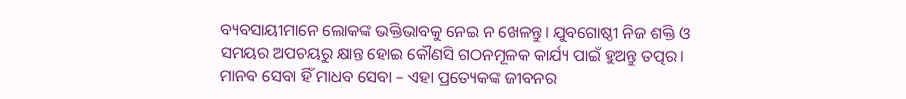ବ୍ୟବସାୟୀମାନେ ଲୋକଙ୍କ ଭକ୍ତିଭାବକୁ ନେଇ ନ ଖେଳନ୍ତୁ। ଯୁବଗୋଷ୍ଠୀ ନିଜ ଶକ୍ତି ଓ ସମୟର ଅପଚୟରୁ କ୍ଷାନ୍ତ ହୋଇ କୌଣସି ଗଠନମୂଳକ କାର୍ଯ୍ୟ ପାଇଁ ହୁଅନ୍ତୁ ତତ୍ପର। ମାନବ ସେବା ହିଁ ମାଧବ ସେବା – ଏହା ପ୍ରତ୍ୟେକଙ୍କ ଜୀବନର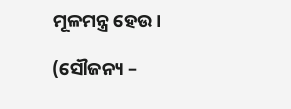ମୂଳମନ୍ତ୍ର ହେଉ।

(ସୌଜନ୍ୟ –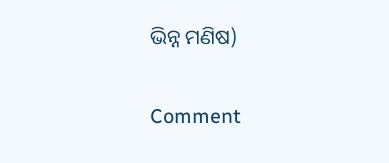ଭିନ୍ନ ମଣିଷ)

Comment